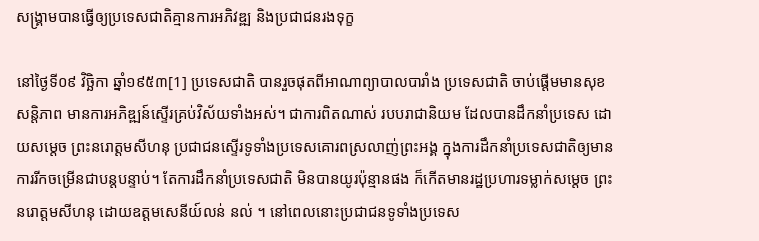សង្រ្គាមបានធ្វើឲ្យប្រទេសជាតិគ្មានការអភិវឌ្ឍ និងប្រជាជនរងទុក្ខ

នៅថ្ងៃទី០៩ វិច្ឆិកា ឆ្នាំ១៩៥៣[1] ប្រទេសជាតិ បានរួចផុតពីអាណាព្យាបាលបារាំង ប្រទេសជាតិ ចាប់ផ្តើមមានសុខសន្តិភាព មានការអភិឌ្ឍន៍ស្ទើរគ្រប់វិស័យទាំងអស់។ ជាការពិតណាស់ របបរាជានិយម ដែលបានដឹកនាំប្រទេស ដោយសម្តេច ព្រះនរោត្តមសីហនុ ប្រជាជនស្ទើរទូទាំងប្រទេសគោរពស្រលាញ់ព្រះអង្គ ក្នុងការដឹកនាំប្រទេសជាតិឲ្យមានការរីកចម្រើនជាបន្តបន្ទាប់។ តែការដឹកនាំប្រទេសជាតិ មិនបានយូរប៉ុន្មានផង ក៏កើតមានរដ្ឋប្រហារទម្លាក់សម្តេច ព្រះនរោត្តមសីហនុ ដោយឧត្តមសេនីយ៍លន់ នល់ ។ នៅពេលនោះប្រជាជនទូទាំងប្រទេស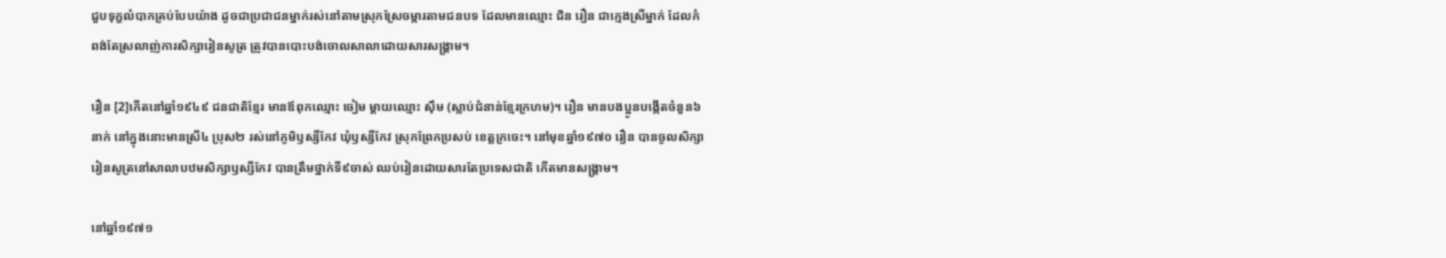ជួបទុក្ខលំបាកគ្រប់បែបយ៉ាង ដូចជាប្រជាជនម្នាក់រស់នៅតាមស្រុកស្រែចម្ការតាមជនបទ ដែលមានឈ្មោះ ជិន រឿន ជាក្មេងស្រីម្នាក់ ដែលកំពង់តែស្រលាញ់ការសិក្សារៀនសូត្រ ត្រូវបានបោះបង់ចោលសាលាដោយសារសង្រ្គាម។

រឿន [2]កើតនៅឆ្នាំ១៩៤៩ ជនជាតិខ្មែរ មានឪពុកឈ្មោះ ចៀម ម្តាយឈ្មោះ ស៊ឹម (ស្លាប់ជំនាន់ខ្មែរក្រហម)។ រឿន មានបងប្អូនបង្កើតចំនួន៦នាក់ នៅក្នុងនោះមានស្រី៤ ប្រុស២ រស់នៅភូមិឫស្សីកែវ ឃុំឫស្សីកែវ ស្រុកព្រែកប្រសប់ ខេត្តក្រចេះ។ នៅមុខឆ្នាំ១៩៧០ រឿន បានចូលសិក្សារៀនសូត្រនៅសាលាបឋមសិក្សាឫស្សីកែវ បានត្រឹមថ្នាក់ទី៩ចាស់ ឈប់រៀនដោយសារតែប្រទេសជាតិ កើតមានសង្រ្គាម។

នៅឆ្នាំ១៩៧១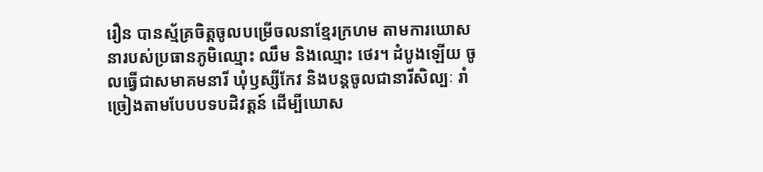រឿន បានស្ម័គ្រចិត្តចូលបម្រើចលនាខ្មែរក្រហម តាមការឃោសនារបស់ប្រធានភូមិឈ្មោះ ឈឹម និងឈ្មោះ ថេរ។ ដំបូងឡើយ ចូលធ្វើជាសមាគមនារី ឃុំឫស្សីកែវ និងបន្តចូលជានារីសិល្បៈ រាំច្រៀងតាមបែបបទបដិវត្តន៍ ដើម្បីឃោស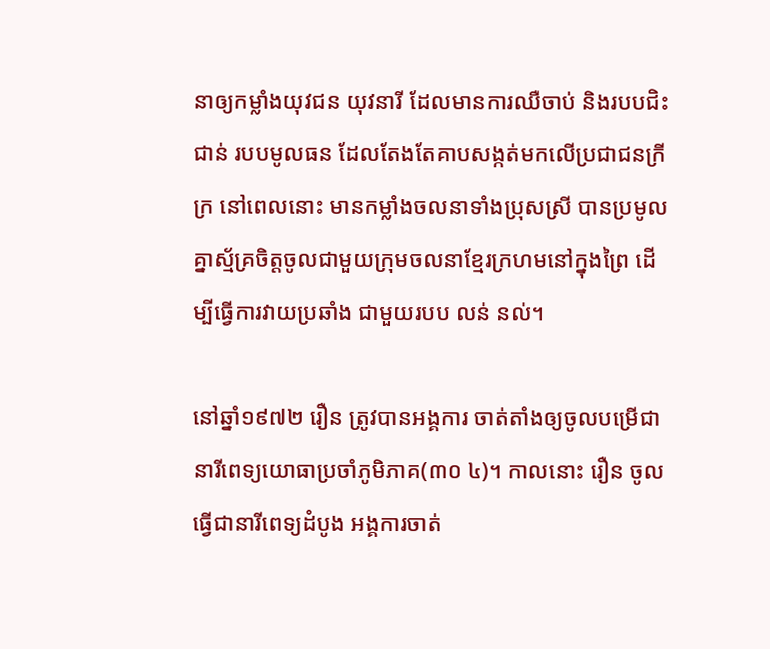នាឲ្យកម្លាំងយុវជន យុវនារី ដែលមានការឈឺចាប់ និងរបបជិះជាន់ របបមូលធន ដែលតែងតែគាបសង្កត់មកលើប្រជាជនក្រីក្រ នៅពេលនោះ មានកម្លាំងចលនាទាំងប្រុសស្រី បានប្រមូលគ្នាស្ម័គ្រចិត្តចូលជាមួយក្រុមចលនាខ្មែរក្រហមនៅក្នុងព្រៃ ដើម្បីធ្វើការវាយប្រឆាំង ជាមួយរបប លន់ នល់។

នៅឆ្នាំ១៩៧២ រឿន ត្រូវបានអង្គការ ចាត់តាំងឲ្យចូលបម្រើជា នារីពេទ្យយោធាប្រចាំភូមិភាគ(៣០ ៤)។ កាលនោះ រឿន ចូលធ្វើជានារីពេទ្យដំបូង អង្គការចាត់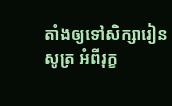តាំងឲ្យទៅសិក្សារៀនសូត្រ អំពីរុក្ខ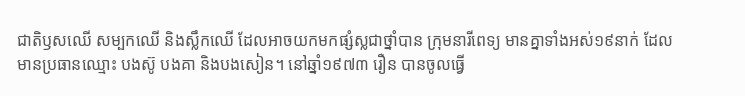ជាតិឫសឈើ សម្បកឈើ និងស្លឹកឈើ ដែលអាចយកមកផ្សំស្លជាថ្នាំបាន ក្រុមនារីពេទ្យ មានគ្នាទាំងអស់១៩នាក់ ដែលមានប្រធានឈ្មោះ បងស៊ូ បងគា និងបងសៀន។ នៅឆ្នាំ១៩៧៣ រឿន បានចូលធ្វើ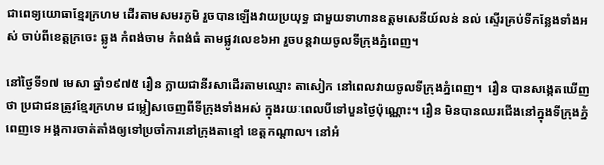ជាពេទ្យយោធាខ្មែរក្រហម ដើរតាមសមរភូមិ រួចបានឡើងវាយប្រយុទ្ធ ជាមួយទាហានឧត្តមសេនីយ៍លន់ នល់ ស្ទើរគ្រប់ទីកន្លែងទាំងអស់ ចាប់ពីខេត្តក្រចេះ ឆ្លូង កំពង់ចាម កំពង់ធំ តាមផ្លូវលេខ៦អា រួចបន្តវាយចូលទីក្រុងភ្នំពេញ។

នៅថ្ងៃទី១៧ មេសា ឆ្នាំ១៩៧៥ រឿន ក្លាយជានីរសាដើរតាមឈ្មោះ តាសៀក នៅពេលវាយចូលទីក្រុងភ្នំពេញ។  រឿន បានសង្កេតឃើញថា ប្រជាជនត្រូវខ្មែរក្រហម ជម្លៀសចេញពីទីក្រុងទាំងអស់ ក្នុងរយៈពេលបីទៅបួនថ្ងៃប៉ុណ្ណោះ។ រឿន មិនបានឈរជើងនៅក្នុងទីក្រុងភ្នំពេញទេ អង្គការចាត់តាំងឲ្យទៅប្រចាំការនៅក្រុងតាខ្មៅ ខេត្តកណ្តាល។ នៅអំ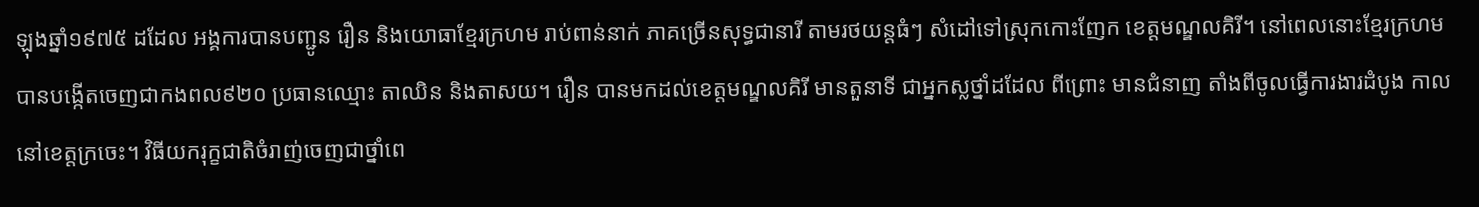ឡុងឆ្នាំ១៩៧៥ ដដែល អង្គការបានបញ្ជូន រឿន និងយោធាខ្មែរក្រហម រាប់ពាន់នាក់ ភាគច្រើនសុទ្ធជានារី តាមរថយន្តធំៗ សំដៅទៅស្រុកកោះញែក ខេត្តមណ្ឌលគិរី។ នៅពេលនោះខ្មែរក្រហម បានបង្កើតចេញជាកងពល៩២០ ប្រធានឈ្មោះ តាឈិន និងតាសយ។ រឿន បានមកដល់ខេត្តមណ្ឌលគិរី មានតួនាទី ជាអ្នកស្លថ្នាំដដែល ពីព្រោះ មានជំនាញ តាំងពីចូលធ្វើការងារដំបូង កាលនៅខេត្តក្រចេះ។ វិធីយករុក្ខជាតិចំរាញ់ចេញជាថ្នាំពេ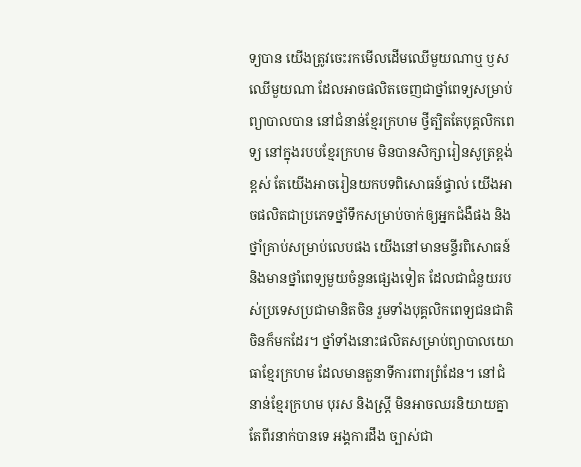ទ្យបាន យើងត្រូវចេះរកមើលដើមឈើមួយណាឬ ឫសឈើមួយណា ដែលអាចផលិតចេញជាថ្នាំពេទ្យសម្រាប់ព្យាបាលបាន នៅជំនាន់ខ្មែរក្រហម ថ្វីត្បិតតែបុគ្គលិកពេទ្យ នៅក្នុងរបបខ្មែរក្រហម មិនបានសិក្សារៀនសូត្រខ្ពង់ខ្ពស់ តែយើងអាចរៀនយកបទពិសោធន៍ផ្ទាល់ យើងអាចផលិតជាប្រភេទថ្នាំទឹកសម្រាប់ចាក់ឲ្យអ្នកជំងឺផង និងថ្នាំគ្រាប់សម្រាប់លេបផង យើងនៅមានមន្ទីរពិសោធន៍ និងមានថ្នាំពេទ្យមួយចំនួនផ្សេងទៀត ដែលជាជំនួយរបស់ប្រទេសប្រជាមានិតចិន រួមទាំងបុគ្គលិកពេទ្យជនជាតិចិនក៏មកដែរ។ ថ្នាំទាំងនោះផលិតសម្រាប់ព្យាបាលយោធាខ្មែរក្រហម ដែលមានតួនាទីការពារព្រំដែន។ នៅជំនាន់ខ្មែរក្រហម បុរស និងស្រ្តី មិនអាចឈរនិយាយគ្នាតែពីរនាក់បានទេ អង្គការដឹង ច្បាស់ជា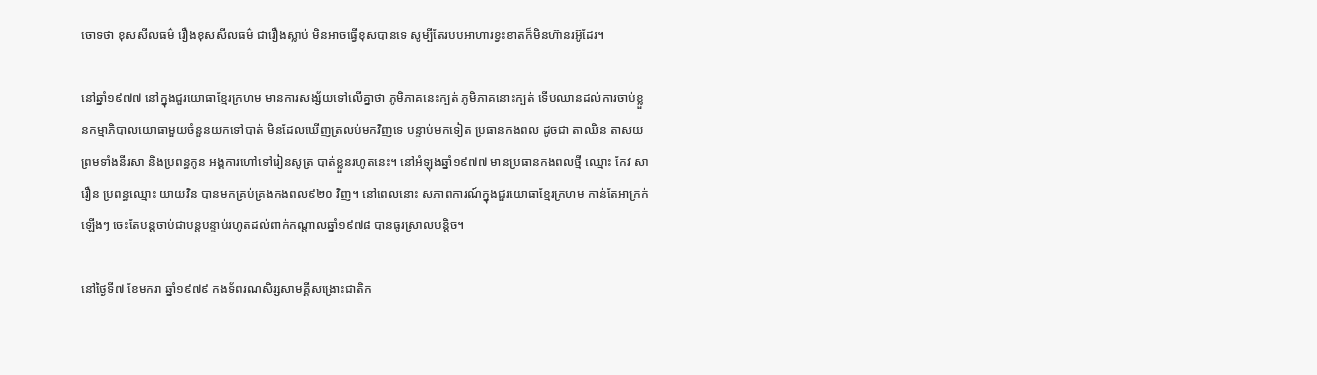ចោទថា ខុសសីលធម៌ រឿងខុសសីលធម៌ ជារឿងស្លាប់ មិនអាចធ្វើខុសបានទេ សូម្បីតែរបបអាហារខ្វះខាតក៏មិនហ៊ានរអ៊ូដែរ។

នៅឆ្នាំ១៩៧៧ នៅក្នុងជួរយោធាខ្មែរក្រហម មានការសង្ស័យទៅលើគ្នាថា ភូមិភាគនេះក្បត់ ភូមិភាគនោះក្បត់ ទើបឈានដល់ការចាប់ខ្លួនកម្មាភិបាលយោធាមួយចំនួនយកទៅបាត់ មិនដែលឃើញត្រលប់មកវិញទេ បន្ទាប់មកទៀត ប្រធានកងពល ដូចជា តាឈិន តាសយ ព្រមទាំងនីរសា និងប្រពន្ធកូន អង្គការហៅទៅរៀនសូត្រ បាត់ខ្លួនរហូតនេះ។ នៅអំឡុងឆ្នាំ១៩៧៧ មានប្រធានកងពលថ្មី ឈ្មោះ កែវ សារឿន ប្រពន្ធឈ្មោះ យាយវិន បានមកគ្រប់គ្រងកងពល៩២០ វិញ។ នៅពេលនោះ សភាពការណ៍ក្នុងជួរយោធាខ្មែរក្រហម កាន់តែអាក្រក់ឡើងៗ ចេះតែបន្តចាប់ជាបន្តបន្ទាប់រហូតដល់ពាក់កណ្តាលឆ្នាំ១៩៧៨ បានធូរស្រាលបន្តិច។

នៅថ្ងៃទី៧ ខែមករា ឆ្នាំ១៩៧៩ កងទ័ពរណសិរ្សសាមគ្គីសង្រោះជាតិក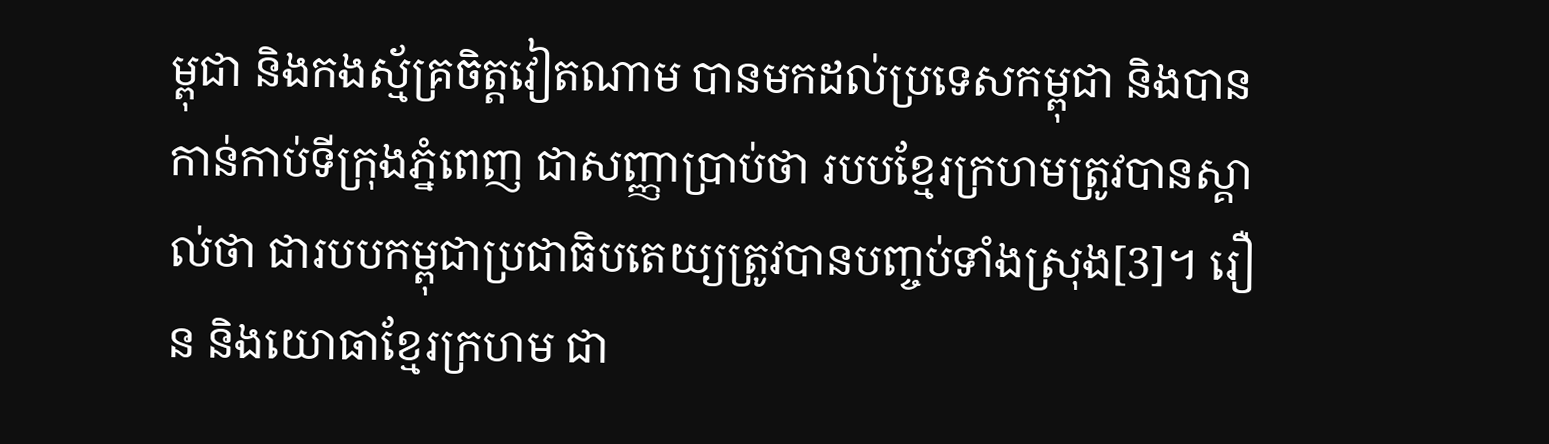ម្ពុជា និងកងស្ម័គ្រចិត្តវៀតណាម បានមកដល់ប្រទេសកម្ពុជា និងបានកាន់កាប់ទីក្រុងភ្នំពេញ ជាសញ្ញាប្រាប់ថា របបខ្មែរក្រហមត្រូវបានស្គាល់ថា ជារបបកម្ពុជាប្រជាធិបតេយ្យត្រូវបានបញ្ចប់ទាំងស្រុង[3]។ រឿន និងយោធាខ្មែរក្រហម ជា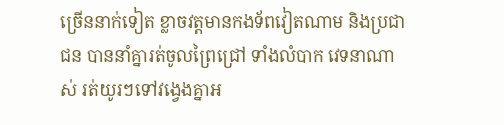ច្រើននាក់ទៀត ខ្លាចវត្តមានកងទ័ពវៀតណាម និងប្រជាជន បាននាំគ្នារត់ចូលព្រៃជ្រៅ ទាំងលំបាក វេទនាណាស់ រត់យូរៗទៅវង្វេងគ្នាអ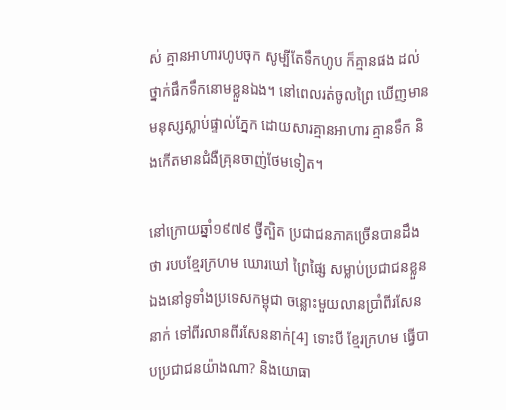ស់ គ្មានអាហារហូបចុក សូម្បីតែទឹកហូប ក៏គ្មានផង ដល់ថ្នាក់ផឹកទឹកនោមខ្លួនឯង។ នៅពេលរត់ចូលព្រៃ ឃើញមានមនុស្សស្លាប់ផ្ទាល់ភ្នែក ដោយសារគ្មានអាហារ គ្មានទឹក និងកើតមានជំងឺគ្រុនចាញ់ថែមទៀត។

នៅក្រោយឆ្នាំ១៩៧៩ ថ្វីត្បិត ប្រជាជនភាគច្រើនបានដឹងថា របបខ្មែរក្រហម ឃោរឃៅ ព្រៃផ្សៃ សម្លាប់ប្រជាជនខ្លួនឯងនៅទូទាំងប្រទេសកម្ពុជា ចន្លោះមួយលានប្រាំពីរសែននាក់ ទៅពីរលានពីរសែននាក់[4] ទោះបី ខ្មែរក្រហម ធ្វើបាបប្រជាជនយ៉ាងណា? និងយោធា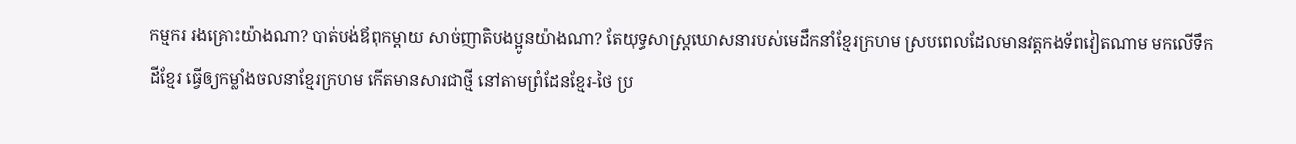កម្មករ រងគ្រោះយ៉ាងណា? បាត់បង់ឪពុកម្តាយ សាច់ញាតិបងប្អូនយ៉ាងណា? តែយុទ្ធសាស្រ្តឃោសនារបស់មេដឹកនាំខ្មែរក្រហម ស្របពេលដែលមានវត្តកងទ័ពវៀតណាម មកលើទឹកដីខ្មែរ ធ្វើឲ្យកម្លាំងចលនាខ្មែរក្រហម កើតមានសារជាថ្មី នៅតាមព្រំដែនខ្មែរ-ថៃ ប្រ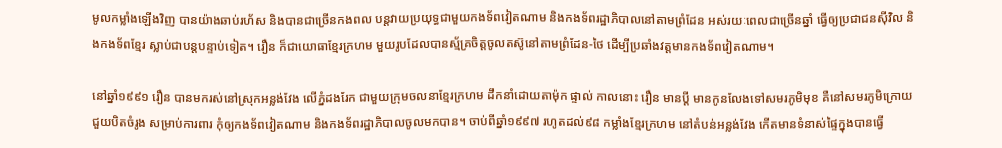មូលកម្លាំងឡើងវិញ បានយ៉ាងឆាប់រហ័ស និងបានជាច្រើនកងពល បន្តវាយប្រយុទ្ធជាមួយកងទ័ពវៀតណាម និងកងទ័ពរដ្ឋាភិបាលនៅតាមព្រំដែន អស់រយៈពេលជាច្រើនឆ្នាំ ធ្វើឲ្យប្រជាជនស៊ីវិល និងកងទ័ពខ្មែរ ស្លាប់ជាបន្តបន្ទាប់ទៀត។ រឿន ក៏ជាយោធាខ្មែរក្រហម មួយរូបដែលបានស្ម័គ្រចិត្តចូលតស៊ូនៅតាមព្រំដែន-ថៃ ដើម្បីប្រឆាំងវត្តមានកងទ័ពវៀតណាម។

នៅឆ្នាំ១៩៩១ រឿន បានមករស់នៅស្រុកអន្លង់វែង លើភ្នំដងរែក ជាមួយក្រុមចលនាខ្មែរក្រហម ដឹកនាំដោយតាម៉ុក ផ្ទាល់ កាលនោះ រឿន មានប្តី មានកូនលែងទៅសមរភូមិមុខ គឺនៅសមរភូមិក្រោយ ជួយបិតចំរូង សម្រាប់ការពារ កុំឲ្យកងទ័ពវៀតណាម និងកងទ័ពរដ្ឋាភិបាលចូលមកបាន។ ចាប់ពីឆ្នាំ១៩៩៧ រហូតដល់៩៨ កម្លាំងខ្មែរក្រហម នៅតំបន់អន្លង់វែង កើតមានទំនាស់ផ្ទៃក្នុងបានធ្វើ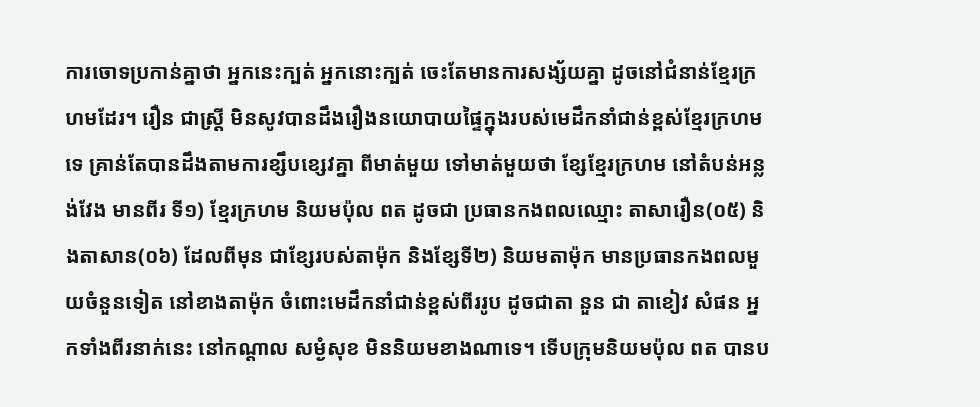ការចោទប្រកាន់គ្នាថា អ្នកនេះក្បត់ អ្នកនោះក្បត់ ចេះតែមានការសង្ស័យគ្នា ដូចនៅជំនាន់ខ្មែរក្រហមដែរ។ រឿន ជាស្រ្តី មិនសូវបានដឹងរឿងនយោបាយផ្ទៃក្នុងរបស់មេដឹកនាំជាន់ខ្ពស់ខ្មែរក្រហមទេ គ្រាន់តែបានដឹងតាមការខ្សឹបខ្សេវគ្នា ពីមាត់មួយ ទៅមាត់មួយថា ខ្សែខ្មែរក្រហម នៅតំបន់អន្លង់វែង មានពីរ ទី១) ខ្មែរក្រហម និយមប៉ុល ពត ដូចជា ប្រធានកងពលឈ្មោះ តាសារឿន(០៥) និងតាសាន(០៦) ដែលពីមុន ជាខ្សែរបស់តាម៉ុក និងខែ្សទី២) និយមតាម៉ុក មានប្រធានកងពលមួយចំនួនទៀត នៅខាងតាម៉ុក ចំពោះមេដឹកនាំជាន់ខ្ពស់ពីររូប ដូចជាតា នួន ជា តាខៀវ សំផន អ្នកទាំងពីរនាក់នេះ នៅកណ្តាល សម្ងំសុខ មិននិយមខាងណាទេ។ ទើបក្រុមនិយមប៉ុល ពត បានប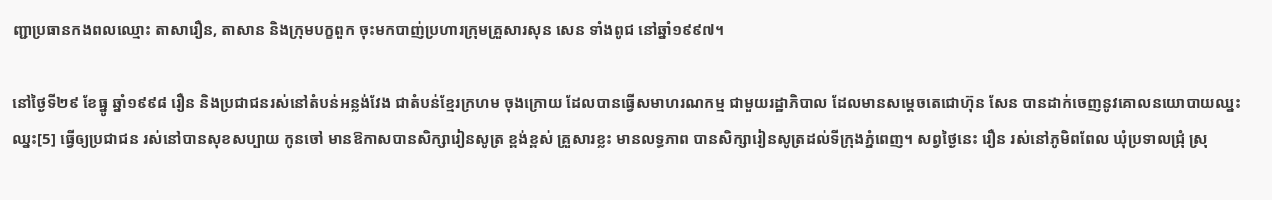ញ្ជាប្រធានកងពលឈ្មោះ តាសារឿន, តាសាន និងក្រុមបក្ខពួក ចុះមកបាញ់ប្រហារក្រុមគ្រួសារសុន សេន ទាំងពូជ នៅឆ្នាំ១៩៩៧។

នៅថ្ងៃទី២៩ ខែធ្នូ ឆ្នាំ១៩៩៨ រឿន និងប្រជាជនរស់នៅតំបន់អន្លង់វែង ជាតំបន់ខ្មែរក្រហម ចុងក្រោយ ដែលបានធ្វើសមាហរណកម្ម ជាមួយរដ្ឋាភិបាល ដែលមានសម្តេចតេជោហ៊ុន សែន បានដាក់ចេញនូវគោលនយោបាយឈ្នះឈ្នះ[5] ធ្វើឲ្យប្រជាជន រស់នៅបានសុខសប្បាយ កូនចៅ មានឱកាសបានសិក្សារៀនសូត្រ ខ្ពង់ខ្ពស់ គ្រួសារខ្លះ មានលទ្ធភាព បានសិក្សារៀនសូត្រដល់ទីក្រុងភ្នំពេញ។ សព្វថ្ងៃនេះ រឿន រស់នៅភូមិពពែល ឃុំប្រទាលជ្រុំ ស្រុ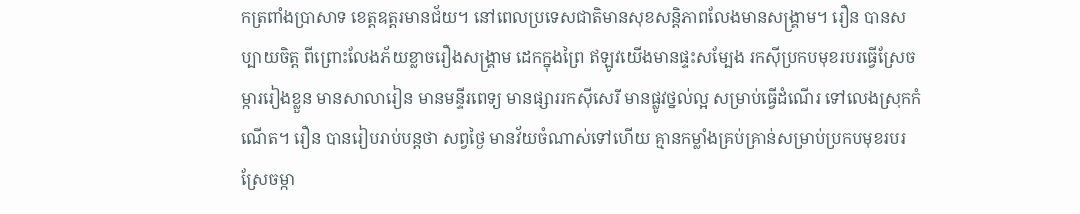កត្រពាំងប្រាសាទ ខេត្តឧត្តរមានជ័យ។ នៅពេលប្រទេសជាតិមានសុខសន្តិភាពលែងមានសង្រ្គាម។ រឿន បានសប្បាយចិត្ត ពីព្រោះលែងភ័យខ្លាចរឿងសង្រ្គាម ដេកក្នុងព្រៃ ឥឡូវយើងមានផ្ទះសម្បែង រកស៊ីប្រកបមុខរបរធ្វើស្រែចម្ការរៀងខ្លួន មានសាលារៀន មានមន្ទីរពេទ្យ មានផ្សាររកស៊ីសេរី មានផ្លូវថ្នល់ល្អ សម្រាប់ធ្វើដំណើរ ទៅលេងស្រុកកំណើត។ រឿន បានរៀបរាប់បន្តថា សព្វថ្ងៃ មានវ័យចំណាស់ទៅហើយ គ្មានកម្លាំងគ្រប់គ្រាន់សម្រាប់ប្រកបមុខរបរស្រែចម្កា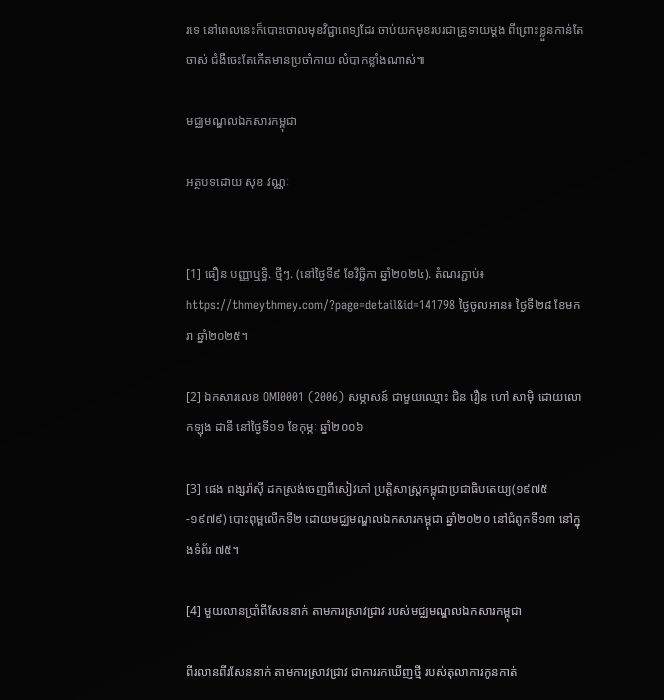រទេ នៅពេលនេះក៏បោះចោលមុខវិជ្ជាពេទ្យដែរ ចាប់យកមុខរបរជាគ្រូទាយម្តង ពីព្រោះខ្លួនកាន់តែចាស់ ជំងឺចេះតែកើតមានប្រចាំកាយ លំបាកខ្លាំងណាស់៕

មជ្ឈមណ្ឌលឯកសារកម្ពុជា

អត្ថបទដោយ សុខ វណ្ណៈ


[1] ធឿន បញ្ញាឬទ្ធិ. ថ្មីៗ. (នៅថ្ងៃទី៩ ខែវិច្ឆិកា ឆ្នាំ២០២៤). តំណរភ្ជាប់៖ https://thmeythmey.com/?page=detail&id=141798 ថ្ងៃចូលអាន៖ ថ្ងៃទី២៨ ខែមករា ឆ្នាំ២០២៥។

[2] ឯកសារលេខ OMI0001 (2006) សម្ភាសន៍ ជាមួយឈ្មោះ ជិន រឿន ហៅ សាម៉ិ ដោយលោកឡុង ដានី នៅថ្ងៃទី១១ ខែកុម្ភៈ ឆ្នាំ២០០៦

[3] ផេង ពង្សរ៉ាស៊ី ដកស្រង់ចេញពីសៀវភៅ ប្រត្តិសាស្ត្រកម្ពុជាប្រជាធិបតេយ្យ(១៩៧៥-១៩៧៩) បោះពុម្ពលើកទី២ ដោយមជ្ឈមណ្ឌលឯកសារកម្ពុជា ឆ្នាំ២០២០ នៅជំពូកទី១៣ នៅក្នុងទំព័រ ៧៥។

[4] មួយលានប្រាំពីសែននាក់ តាមការស្រាវជ្រាវ របស់មជ្ឈមណ្ឌលឯកសារកម្ពុជា

ពីរលានពីរសែននាក់ តាមការស្រាវជ្រាវ ជាការរកឃើញថ្មី របស់តុលាការកូនកាត់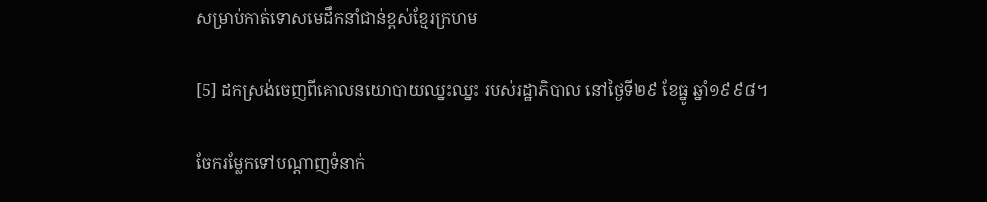សម្រាប់កាត់ទោសមេដឹកនាំជាន់ខ្ពស់ខ្មែរក្រហម

[5] ដកស្រង់ចេញពីគោលនយោបាយឈ្នះឈ្នះ របស់រដ្ឋាភិបាល នៅថ្ងៃទី២៩ ខែធ្នូ ឆ្នាំ១៩៩៨។

ចែករម្លែកទៅបណ្តាញទំនាក់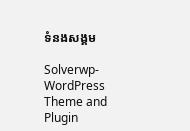ទំនងសង្គម

Solverwp- WordPress Theme and Plugin